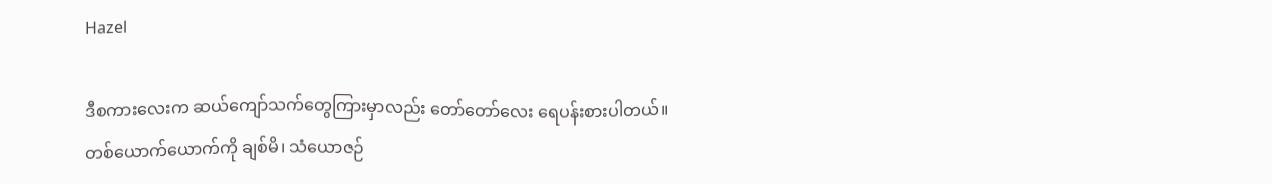Hazel

ဒီစကားလေးက ဆယ်ကျော်သက်တွေကြားမှာလည်း တော်တော်လေး ရေပန်းစားပါတယ်။
တစ်ယောက်ယောက်ကို ချစ်မိ၊ သံယောဇဉ်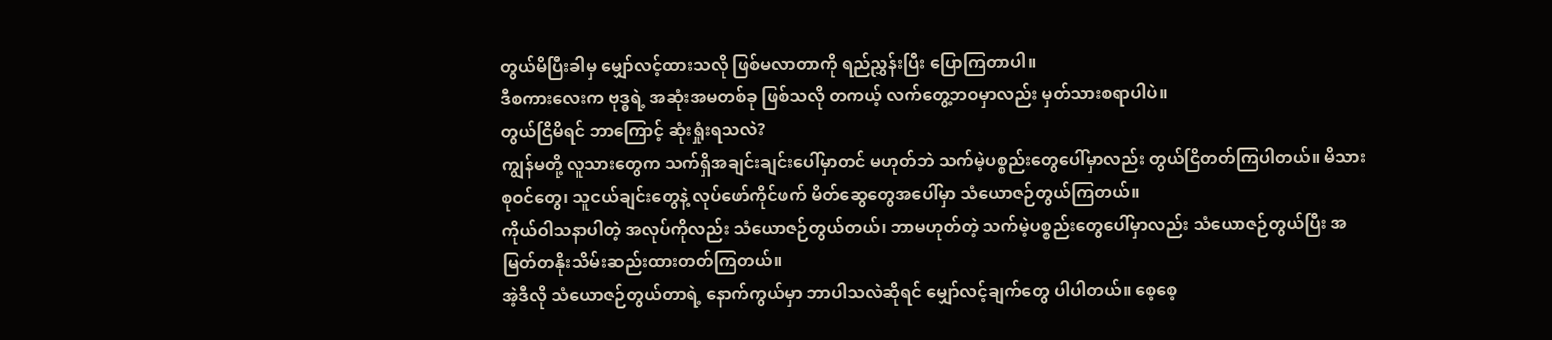တွယ်မိပြီးခါမှ မျှော်လင့်ထားသလို ဖြစ်မလာတာကို ရည်ညွှန်းပြီး ပြောကြတာပါ။
ဒီစကားလေးက ဗုဒ္ဓရဲ့ အဆုံးအမတစ်ခု ဖြစ်သလို တကယ့် လက်တွေ့ဘဝမှာလည်း မှတ်သားစရာပါပဲ။
တွယ်ငြိမိရင် ဘာကြောင့် ဆုံးရှုံးရသလဲ?
ကျွန်မတို့ လူသားတွေက သက်ရှိအချင်းချင်းပေါ်မှာတင် မဟုတ်ဘဲ သက်မဲ့ပစ္စည်းတွေပေါ်မှာလည်း တွယ်ငြိတတ်ကြပါတယ်။ မိသားစုဝင်တွေ၊ သူငယ်ချင်းတွေနဲ့ လုပ်ဖော်ကိုင်ဖက် မိတ်ဆွေတွေအပေါ်မှာ သံယောဇဉ်တွယ်ကြတယ်။
ကိုယ်ဝါသနာပါတဲ့ အလုပ်ကိုလည်း သံယောဇဉ်တွယ်တယ်၊ ဘာမဟုတ်တဲ့ သက်မဲ့ပစ္စည်းတွေပေါ်မှာလည်း သံယောဇဉ်တွယ်ပြီး အမြတ်တနိုးသိမ်းဆည်းထားတတ်ကြတယ်။
အဲ့ဒီလို သံယောဇဉ်တွယ်တာရဲ့ နောက်ကွယ်မှာ ဘာပါသလဲဆိုရင် မျှော်လင့်ချက်တွေ ပါပါတယ်။ စေ့စေ့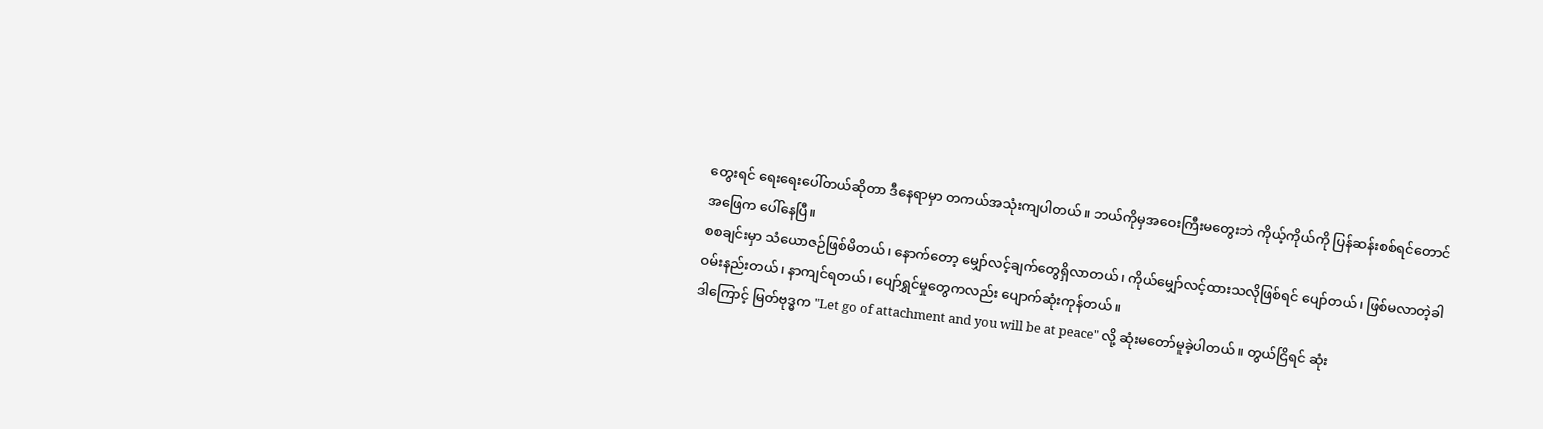တွေးရင် ရေးရေးပေါ်တယ်ဆိုတာ ဒီနေရာမှာ တကယ်အသုံးကျပါတယ်။ ဘယ်ကိုမှအဝေးကြီးမတွေးဘဲ ကိုယ့်ကိုယ်ကို ပြန်ဆန်းစစ်ရင်တောင် အဖြေက ပေါ်နေပြီ။
စစချင်းမှာ သံယောဇဉ်ဖြစ်မိတယ်၊ နောက်တော့ မျှော်လင့်ချက်တွေရှိလာတယ်၊ ကိုယ်မျှော်လင့်ထားသလိုဖြစ်ရင် ပျော်တယ်၊ ဖြစ်မလာတဲ့ခါ ဝမ်းနည်းတယ်၊ နာကျင်ရတယ်၊ ပျော်ရွှင်မှုတွေကလည်း ပျောက်ဆုံးကုန်တယ်။
ဒါကြောင့် မြတ်ဗုဒ္ဓက "Let go of attachment and you will be at peace" လို့ ဆုံးမတော်မူခဲ့ပါတယ်။ တွယ်ငြိရင် ဆုံး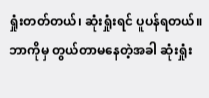ရှုံးတတ်တယ်၊ ဆုံးရှုံးရင် ပူပန်ရတယ်။ ဘာကိုမှ တွယ်တာမနေတဲ့အခါ ဆုံးရှုံး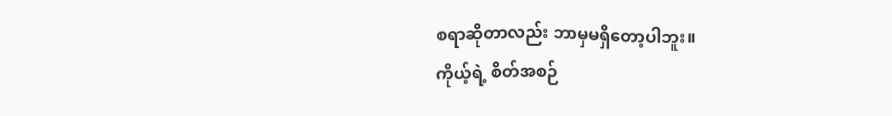စရာဆိုတာလည်း ဘာမှမရှိတော့ပါဘူး။
ကိုယ့်ရဲ့ စိတ်အစဉ်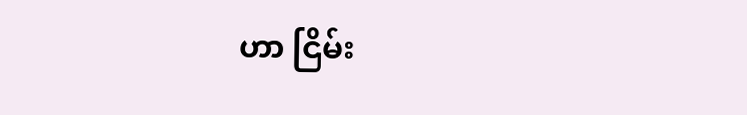ဟာ ငြိမ်း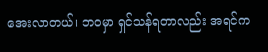အေးလာတယ်၊ ဘဝမှာ ရှင်သန်ရတာလည်း အရင်က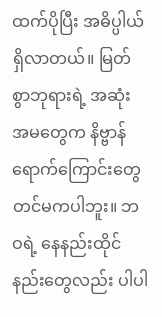ထက်ပိုပြီး အဓိပ္ပါယ်ရှိလာတယ်။ မြတ်စွာဘုရားရဲ့ အဆုံးအမတွေက နိဗ္ဗာန်ရောက်ကြောင်းတွေတင်မကပါဘူး။ ဘဝရဲ့ နေနည်းထိုင်နည်းတွေလည်း ပါပါ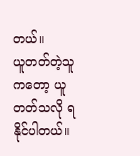တယ်။
ယူတတ်တဲ့သူကတော့ ယူတတ်သလို ရနိုင်ပါတယ်။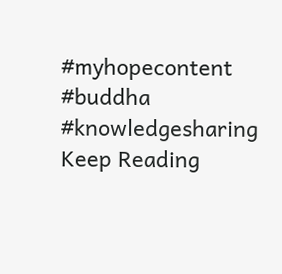#myhopecontent
#buddha
#knowledgesharing
Keep Reading